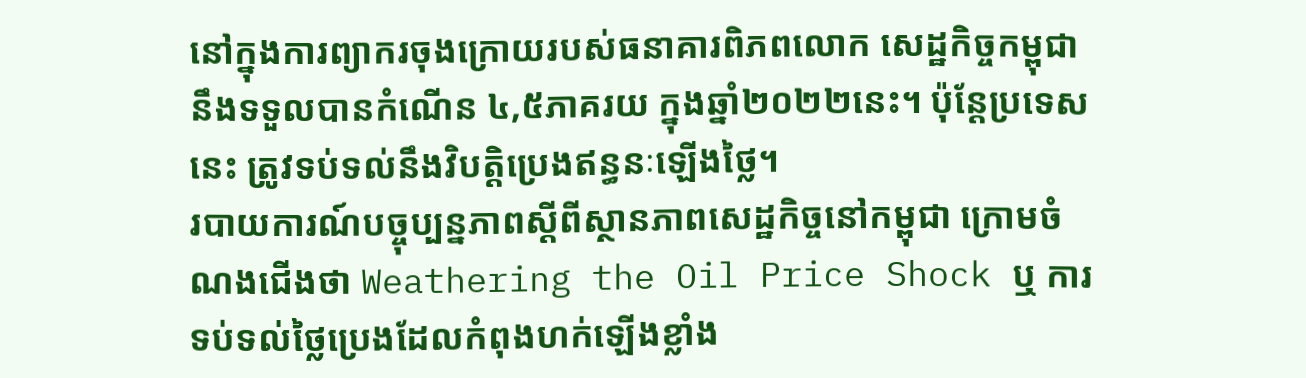នៅក្នុងការព្យាករចុងក្រោយរបស់ធនាគារពិភពលោក សេដ្ឋកិច្ចកម្ពុជានឹងទទួលបានកំណើន ៤,៥ភាគរយ ក្នុងឆ្នាំ២០២២នេះ។ ប៉ុន្តែប្រទេសនេះ ត្រូវទប់ទល់នឹងវិបត្តិប្រេងឥន្ធនៈឡើងថ្លៃ។
របាយការណ៍បច្ចុប្បន្នភាពស្តីពីស្ថានភាពសេដ្ឋកិច្ចនៅកម្ពុជា ក្រោមចំណងជើងថា Weathering the Oil Price Shock ឬ ការទប់ទល់ថ្លៃប្រេងដែលកំពុងហក់ឡើងខ្លាំង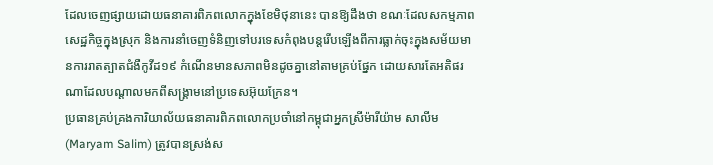ដែលចេញផ្សាយដោយធនាគារពិភពលោកក្នុងខែមិថុនានេះ បានឱ្យដឹងថា ខណៈដែលសកម្មភាពសេដ្ឋកិច្ចក្នុងស្រុក និងការនាំចេញទំនិញទៅបរទេសកំពុងបន្តរើបឡើងពីការធ្លាក់ចុះក្នុងសម័យមានការរាតត្បាតជំងឺកូវីដ១៩ កំណើនមានសភាពមិនដូចគ្នានៅតាមគ្រប់ផ្នែក ដោយសារតែអតិផរណាដែលបណ្តាលមកពីសង្គ្រាមនៅប្រទេសអ៊ុយក្រែន។
ប្រធានគ្រប់គ្រងការិយាល័យធនាគារពិភពលោកប្រចាំនៅកម្ពុជាអ្នកស្រីម៉ារីយ៉ាម សាលីម (Maryam Salim) ត្រូវបានស្រង់ស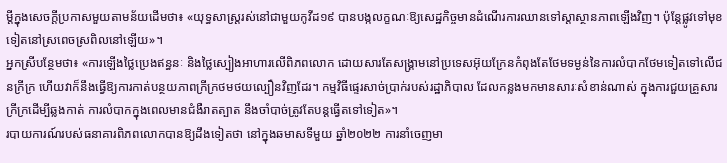ម្តីក្នុងសេចក្តីប្រកាសមួយតាមន័យដើមថា៖ «យុទ្ធសាស្ត្ររស់នៅជាមួយកូវីដ១៩ បានបង្កលក្ខណៈឱ្យសេដ្ឋកិច្ចមានដំណើរការឈានទៅស្តាស្ថានភាពឡើងវិញ។ ប៉ុន្តែផ្លូវទៅមុខទៀតនៅស្រពេចស្រពិលនៅឡើយ»។
អ្នកស្រីបន្ថែមថា៖ «ការឡើងថ្លៃប្រេងឥន្ធនៈ និងថ្លៃស្បៀងអាហារលើពិភពលោក ដោយសារតែសង្គ្រាមនៅប្រទេសអ៊ុយក្រែនកំពុងតែថែមទម្ងន់នៃការលំបាកថែមទៀតទៅលើជនក្រីក្រ ហើយវាក៏នឹងធ្វើឱ្យការកាត់បន្ថយភាពក្រីក្រថមថយល្បឿនវិញដែរ។ កម្មវិធីផ្ទេរសាច់ប្រាក់របស់រដ្ឋាភិបាល ដែលកន្លងមកមានសារៈសំខាន់ណាស់ ក្នុងការជួយគ្រួសារក្រីក្រដើម្បីឆ្លងកាត់ ការលំបាកក្នុងពេលមានជំងឺរាតត្បាត នឹងចាំបាច់ត្រូវតែបន្តធ្វើតទៅទៀត»។
របាយការណ៍របស់ធនាគារពិភពលោកបានឱ្យដឹងទៀតថា នៅក្នុងឆមាសទីមួយ ឆ្នាំ២០២២ ការនាំចេញមា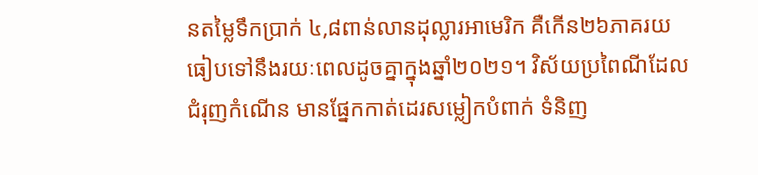នតម្លៃទឹកប្រាក់ ៤,៨ពាន់លានដុល្លារអាមេរិក គឺកើន២៦ភាគរយ ធៀបទៅនឹងរយៈពេលដូចគ្នាក្នុងឆ្នាំ២០២១។ វិស័យប្រពៃណីដែលជំរុញកំណើន មានផ្នែកកាត់ដេរសម្លៀកបំពាក់ ទំនិញ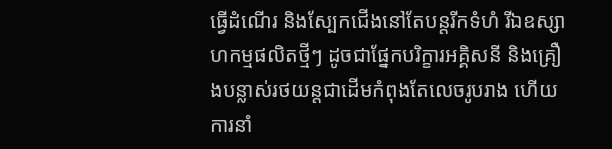ធ្វើដំណើរ និងស្បែកជើងនៅតែបន្តរីកទំហំ រីឯឧស្សាហកម្មផលិតថ្មីៗ ដូចជាផ្នែកបរិក្ខារអគ្គិសនី និងគ្រឿងបន្លាស់រថយន្តជាដើមកំពុងតែលេចរូបរាង ហើយការនាំ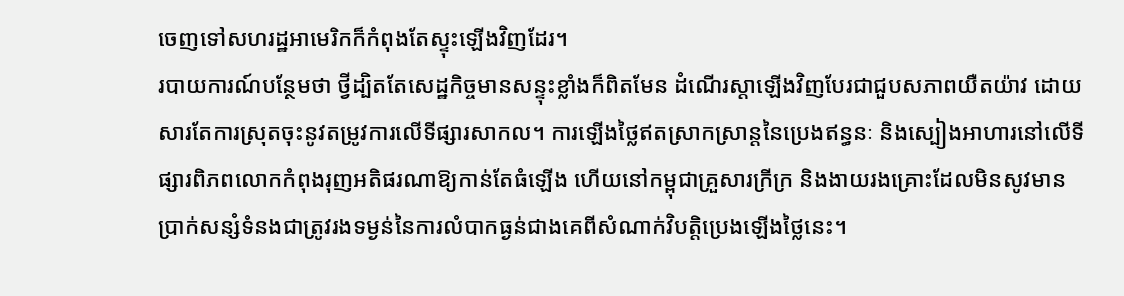ចេញទៅសហរដ្ឋអាមេរិកក៏កំពុងតែស្ទុះឡើងវិញដែរ។
របាយការណ៍បន្ថែមថា ថ្វីដ្បិតតែសេដ្ឋកិច្ចមានសន្ទុះខ្លាំងក៏ពិតមែន ដំណើរស្តាឡើងវិញបែរជាជួបសភាពយឺតយ៉ាវ ដោយសារតែការស្រុតចុះនូវតម្រូវការលើទីផ្សារសាកល។ ការឡើងថ្លៃឥតស្រាកស្រាន្តនៃប្រេងឥន្ធនៈ និងស្បៀងអាហារនៅលើទីផ្សារពិភពលោកកំពុងរុញអតិផរណាឱ្យកាន់តែធំឡើង ហើយនៅកម្ពុជាគ្រួសារក្រីក្រ និងងាយរងគ្រោះដែលមិនសូវមានប្រាក់សន្សំទំនងជាត្រូវរងទម្ងន់នៃការលំបាកធ្ងន់ជាងគេពីសំណាក់វិបត្តិប្រេងឡើងថ្លៃនេះ។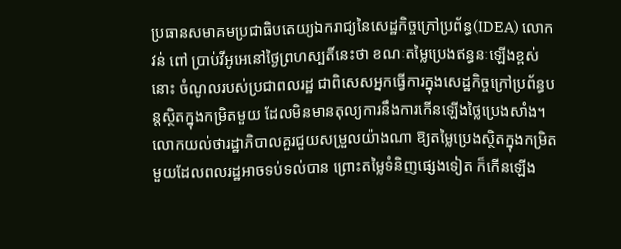ប្រធានសមាគមប្រជាធិបតេយ្យឯករាជ្យនៃសេដ្ឋកិច្ចក្រៅប្រព័ន្ធ(IDEA) លោក វន់ ពៅ ប្រាប់វីអូអេនៅថ្ងៃព្រហស្បតិ៍នេះថា ខណៈតម្លៃប្រេងឥន្ធនៈឡើងខ្ពស់នោះ ចំណូលរបស់ប្រជាពលរដ្ឋ ជាពិសេសអ្នកធ្វើការក្នុងសេដ្ឋកិច្ចក្រៅប្រព័ន្ធបន្តស្ថិតក្នុងកម្រិតមួយ ដែលមិនមានតុល្យការនឹងការកើនឡើងថ្លៃប្រេងសាំង។
លោកយល់ថារដ្ឋាភិបាលគួរជួយសម្រួលយ៉ាងណា ឱ្យតម្លៃប្រេងស្ថិតក្នុងកម្រិតមួយដែលពលរដ្ឋអាចទប់ទល់បាន ព្រោះតម្លៃទំនិញផ្សេងទៀត ក៏កើនឡើង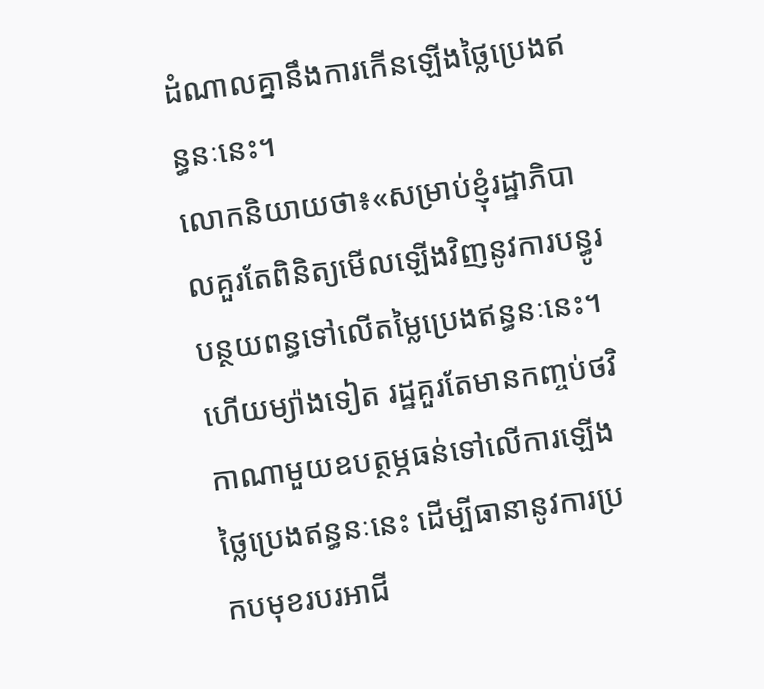ដំណាលគ្នានឹងការកើនឡើងថ្លៃប្រេងឥន្ធនៈនេះ។
លោកនិយាយថា៖«សម្រាប់ខ្ញុំរដ្ឋាភិបាលគួរតែពិនិត្យមើលឡើងវិញនូវការបន្ធូរបន្ថយពន្ធទៅលើតម្លៃប្រេងឥន្ធនៈនេះ។ ហើយម្យ៉ាងទៀត រដ្ឋគួរតែមានកញ្ចប់ថវិកាណាមួយឧបត្ថម្ភធន់ទៅលើការឡើងថ្លៃប្រេងឥន្ធនៈនេះ ដើម្បីធានានូវការប្រកបមុខរបរអាជី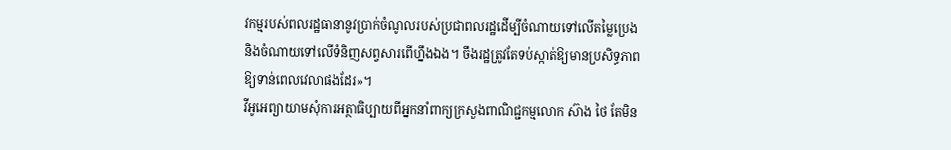វកម្មរបស់ពលរដ្ឋធានានូវប្រាក់ចំណូលរបស់ប្រជាពលរដ្ឋដើម្បីចំណាយទៅលើតម្លៃប្រេង និងចំណាយទៅលើទំនិញសព្វសារពើហ្នឹងឯង។ ចឹងរដ្ឋត្រូវតែទប់ស្កាត់ឱ្យមានប្រសិទ្ធភាព ឱ្យទាន់ពេលវេលាផងដែរ»។
វីអូអេព្យាយាមសុំការអត្ថាធិប្បាយពីអ្នកនាំពាក្យក្រសួងពាណិជ្ជកម្មលោក ស៊ាង ថៃ តែមិន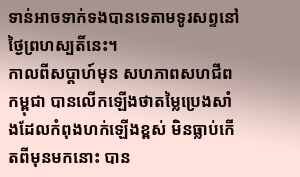ទាន់អាចទាក់ទងបានទេតាមទូរសព្ទនៅថ្ងៃព្រហស្បតិ៍នេះ។
កាលពីសប្តាហ៍មុន សហភាពសហជីពកម្ពុជា បានលើកឡើងថាតម្លៃប្រេងសាំងដែលកំពុងហក់ឡើងខ្ពស់ មិនធ្លាប់កើតពីមុនមកនោះ បាន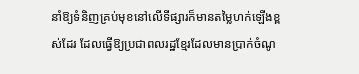នាំឱ្យទំនិញគ្រប់មុខនៅលើទីផ្សារក៏មានតម្លៃហក់ឡើងខ្ពស់ដែរ ដែលធ្វើឱ្យប្រជាពលរដ្ឋខ្មែរដែលមានប្រាក់ចំណូ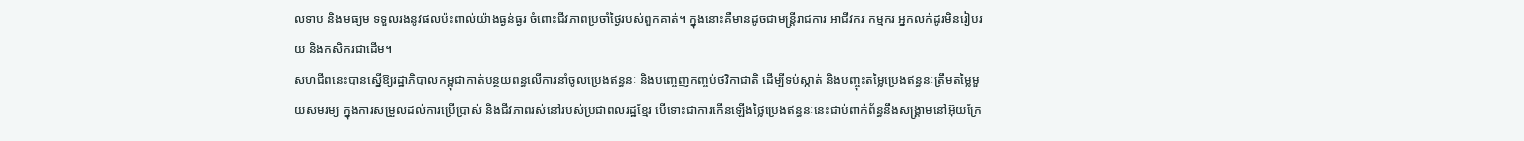លទាប និងមធ្យម ទទួលរងនូវផលប៉ះពាល់យ៉ាងធ្ងន់ធ្ងរ ចំពោះជីវភាពប្រចាំថ្ងៃរបស់ពួកគាត់។ ក្នុងនោះគឺមានដូចជាមន្ត្រីរាជការ អាជីវករ កម្មករ អ្នកលក់ដូរមិនរៀបរយ និងកសិករជាដើម។
សហជីពនេះបានស្នើឱ្យរដ្ឋាភិបាលកម្ពុជាកាត់បន្ថយពន្ធលើការនាំចូលប្រេងឥន្ធនៈ និងបញ្ចេញកញ្ចប់ថវិកាជាតិ ដើម្បីទប់ស្កាត់ និងបញ្ចុះតម្លៃប្រេងឥន្ធនៈត្រឹមតម្លៃមួយសមរម្យ ក្នុងការសម្រួលដល់ការប្រើប្រាស់ និងជីវភាពរស់នៅរបស់ប្រជាពលរដ្ឋខ្មែរ បើទោះជាការកើនឡើងថ្លៃប្រេងឥន្ធនៈនេះជាប់ពាក់ព័ន្ធនឹងសង្គ្រាមនៅអ៊ុយក្រែ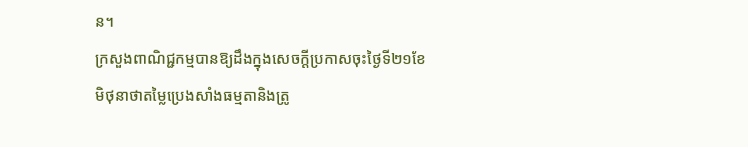ន។
ក្រសួងពាណិជ្ជកម្មបានឱ្យដឹងក្នុងសេចក្តីប្រកាសចុះថ្ងៃទី២១ខែមិថុនាថាតម្លៃប្រេងសាំងធម្មតានិងត្រូ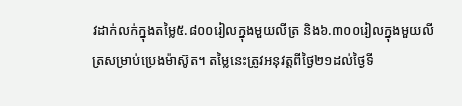វដាក់លក់ក្នុងតម្លៃ៥.៨០០រៀលក្នុងមួយលីត្រ និង៦.៣០០រៀលក្នុងមួយលីត្រសម្រាប់ប្រេងម៉ាស៊ូត។ តម្លៃនេះត្រូវអនុវត្តពីថ្ងៃ២១ដល់ថ្ងៃទី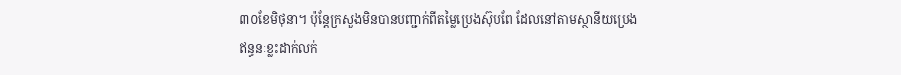៣០ខែមិថុនា។ ប៉ុន្តែក្រសួងមិនបានបញ្ជាក់ពីតម្លៃប្រេងស៊ុបពែ ដែលនៅតាមស្ថានីយប្រេងឥន្ធនៈខ្លះដាក់លក់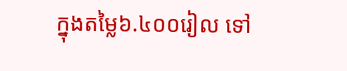ក្នុងតម្លៃ៦.៤០០រៀល ទៅ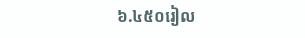៦.៤៥០រៀល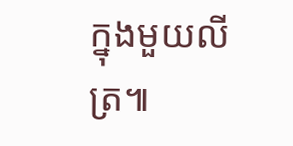ក្នុងមួយលីត្រ៕